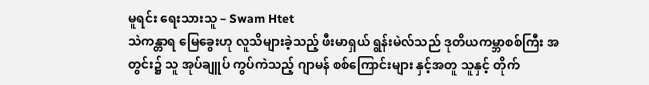မူရင်း ရေးသားသူ – Swam Htet
သဲကန္တာရ မြေခွေးဟု လူသိများခဲ့သည့် ဖီးမာရှယ် ရွန်းမဲလ်သည် ဒုတိယကမ္ဘာစစ်ကြီး အတွင်း၌ သူ အုပ်ချူပ် ကွပ်ကဲသည့် ဂျာမန် စစ်ကြောင်းများ နှင့်အတူ သူနှင့် တိုက်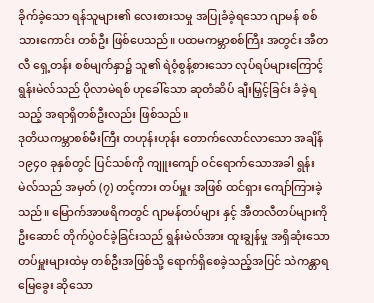ခိုက်ခဲ့သော ရန်သူများ၏ လေးစားသမှု အပြုခံခဲ့ရသော ဂျာမန် စစ်သားကောင်း တစ်ဦး ဖြစ်ပေသည်။ ပထမကမ္ဘာစစ်ကြီး အတွင်း အီတလီ ရှေ့တန်း စစ်မျက်နှာ၌ သူ၏ ရဲဝံ့စွန့်စားသော လုပ်ရပ်များကြောင့် ရွန်းမဲလ်သည် ပိုလာမဲရစ် ဟုခေါ်သော ဆုတံဆိပ် ချီးမြှင့်ခြင်း ခံခဲ့ရသည့် အရာရှိတစ်ဦးလည်း ဖြစ်သည်။
ဒုတိယကမ္ဘာစစ်မီးကြီး တဟုန်းဟုန်း တောက်လောင်လာသော အချိန် ၁၉၄၀ ခုနှစ်တွင် ပြင်သစ်ကို ကျူးကျော် ဝင်ရောက်သောအခါ ရွန်းမဲလ်သည် အမှတ် (၇) တင့်ကား တပ်မှူး အဖြစ် ထင်ရှား ကျော်ကြားခဲ့သည်။ မြောက်အာဖရိကတွင် ဂျာမန်တပ်များ နှင့် အီတလီတပ်များကို ဦးဆောင် တိုက်ပွဲဝင်ခဲ့ခြင်းသည် ရွန်းမဲလ်အား ထူးချွန်မှု အရှိဆုံးသော တပ်မှူးများထဲမှ တစ်ဦးအဖြစ်သို့ ရောက်ရှိစေခဲ့သည့်အပြင် သဲကန္တာရ မြေခွေး ဆိုသော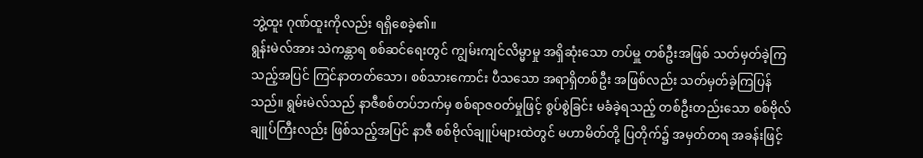ဘွဲ့ထူး ဂုဏ်ထူးကိုလည်း ရရှိစေခဲ့၏။
ရွန်းမဲလ်အား သဲကန္တာရ စစ်ဆင်ရေးတွင် ကျွမ်းကျင်လိမ္မာမှု အရှိဆုံးသော တပ်မှူ တစ်ဦးအဖြစ် သတ်မှတ်ခဲ့ကြသည့်အပြင် ကြင်နာတတ်သော၊ စစ်သားကောင်း ပီသသော အရာရှိတစ်ဦး အဖြစ်လည်း သတ်မှတ်ခဲ့ကြပြန်သည်။ ရွမ်းမဲလ်သည် နာဇီစစ်တပ်ဘက်မှ စစ်ရာဇဝတ်မှုဖြင့် စွပ်စွဲခြင်း မခံခဲ့ရသည့် တစ်ဦးတည်းသော စစ်ဗိုလ်ချူပ်ကြီးလည်း ဖြစ်သည့်အပြင် နာဇီ စစ်ဗိုလ်ချူပ်များထဲတွင် မဟာမိတ်တို့ ပြတိုက်၌ အမှတ်တရ အခန်းဖြင့်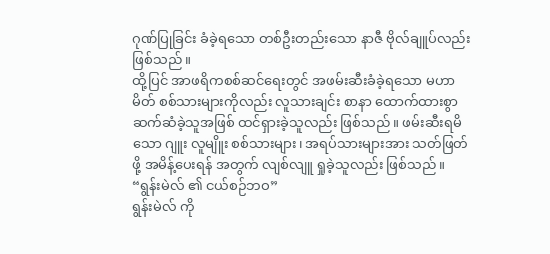ဂုဏ်ပြုခြင်း ခံခဲ့ရသော တစ်ဦးတည်းသော နာဇီ ဗိုလ်ချူပ်လည်း ဖြစ်သည်။
ထို့ပြင် အာဖရိကစစ်ဆင်ရေးတွင် အဖမ်းဆီးခံခဲ့ရသော မဟာမိတ် စစ်သားများကိုလည်း လူသားချင်း စာနာ ထောက်ထားစွာ ဆက်ဆံခဲ့သူအဖြစ် ထင်ရှားခဲ့သူလည်း ဖြစ်သည်။ ဖမ်းဆီးရမိသော ဂျူး လူမျိူး စစ်သားများ၊ အရပ်သားများအား သတ်ဖြတ်ဖို့ အမိန့်ပေးရန် အတွက် လျစ်လျူ ရှုခဲ့သူလည်း ဖြစ်သည်။
“ရွန်းမဲလ် ၏ ငယ်စဉ်ဘဝ”
ရွန်းမဲလ် ကို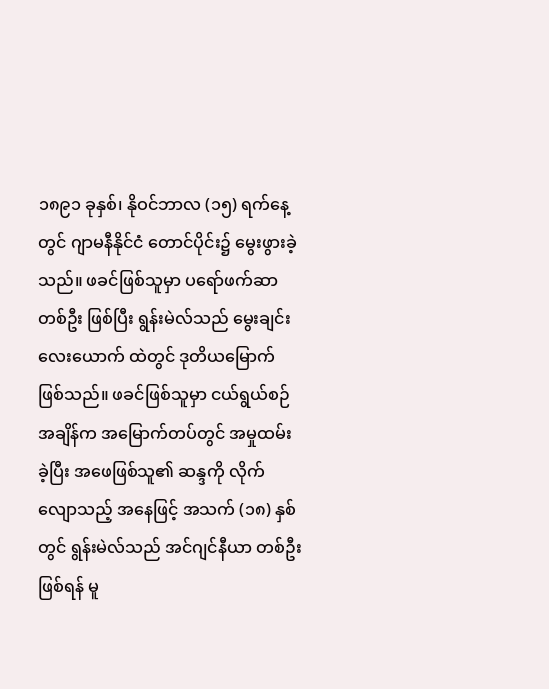၁၈၉၁ ခုနှစ်၊ နိုဝင်ဘာလ (၁၅) ရက်နေ့တွင် ဂျာမနီနိုင်ငံ တောင်ပိုင်း၌ မွေးဖွားခဲ့သည်။ ဖခင်ဖြစ်သူမှာ ပရော်ဖက်ဆာတစ်ဦး ဖြစ်ပြီး ရွန်းမဲလ်သည် မွေးချင်း လေးယောက် ထဲတွင် ဒုတိယမြောက် ဖြစ်သည်။ ဖခင်ဖြစ်သူမှာ ငယ်ရွယ်စဉ် အချိန်က အမြောက်တပ်တွင် အမှုထမ်းခဲ့ပြီး အဖေဖြစ်သူ၏ ဆန္ဒကို လိုက်လျောသည့် အနေဖြင့် အသက် (၁၈) နှစ်တွင် ရွန်းမဲလ်သည် အင်ဂျင်နီယာ တစ်ဦး ဖြစ်ရန် မူ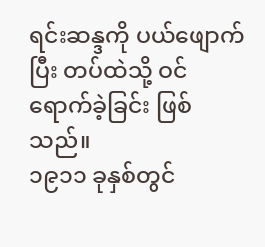ရင်းဆန္ဒကို ပယ်ဖျောက်ပြီး တပ်ထဲသို့ ဝင်ရောက်ခဲ့ခြင်း ဖြစ်သည်။
၁၉၁၁ ခုနှစ်တွင်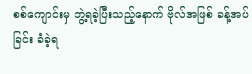စစ်ကျောင်းမှ ဘွဲ့ရခဲ့ပြီးသည့်နောက် ဗိုလ်အဖြစ် ခန့်အပ်ခြင်း ခံခဲ့ရ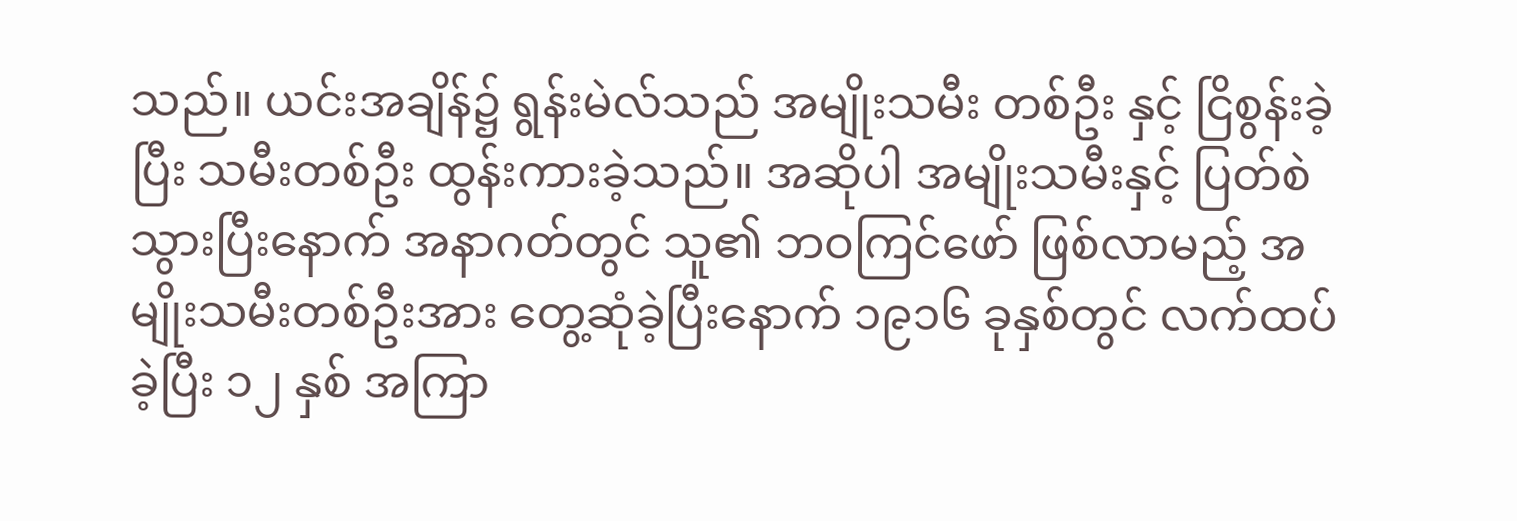သည်။ ယင်းအချိန်၌ ရွန်းမဲလ်သည် အမျိုးသမီး တစ်ဦး နှင့် ငြိစွန်းခဲ့ပြီး သမီးတစ်ဦး ထွန်းကားခဲ့သည်။ အဆိုပါ အမျိုးသမီးနှင့် ပြတ်စဲသွားပြီးနောက် အနာဂတ်တွင် သူ၏ ဘဝကြင်ဖော် ဖြစ်လာမည့် အမျိုးသမီးတစ်ဦးအား တွေ့ဆုံခဲ့ပြီးနောက် ၁၉၁၆ ခုနှစ်တွင် လက်ထပ်ခဲ့ပြီး ၁၂ နှစ် အကြာ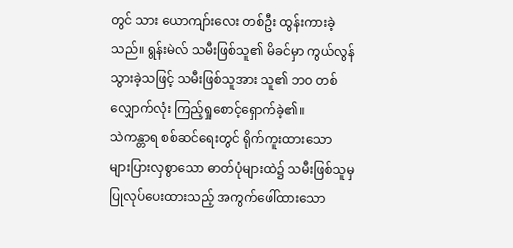တွင် သား ယောကျာ်းလေး တစ်ဦး ထွန်းကားခဲ့သည်။ ရွန်းမဲလ် သမီးဖြစ်သူ၏ မိခင်မှာ ကွယ်လွန်သွားခဲ့သဖြင့် သမီးဖြစ်သူအား သူ၏ ဘဝ တစ်လျှောက်လုံး ကြည့်ရှုစောင့်ရှောက်ခဲ့၏။
သဲကန္တာရ စစ်ဆင်ရေးတွင် ရိုက်ကူးထားသော များပြားလှစွာသော ဓာတ်ပုံများထဲ၌ သမီးဖြစ်သူမှ ပြုလုပ်ပေးထားသည့် အကွက်ဖေါ်ထားသော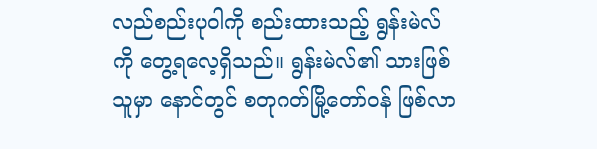လည်စည်းပုဝါကို စည်းထားသည့် ရွန်းမဲလ်ကို တွေ့ရလေ့ရှိသည်။ ရွန်းမဲလ်၏ သားဖြစ်သူမှာ နောင်တွင် စတုဂတ်မြို့တော်ဝန် ဖြစ်လာ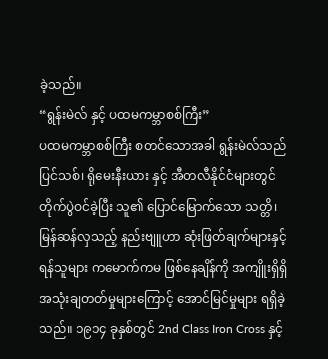ခဲ့သည်။
“ရွန်းမဲလ် နှင့် ပထမကမ္ဘာစစ်ကြီး”
ပထမကမ္ဘာစစ်ကြီး စတင်သောအခါ ရွန်းမဲလ်သည် ပြင်သစ်၊ ရိုမေးနီးယား နှင့် အီတလီနိုင်ငံများတွင် တိုက်ပွဲဝင်ခဲ့ပြီး သူ၏ ပြောင်မြောက်သော သတ္တိ၊ မြန်ဆန်လှသည့် နည်းဗျူဟာ ဆုံးဖြတ်ချက်များနှင့် ရန်သူများ ကမောက်ကမ ဖြစ်နေချိန်ကို အကျိူးရှိရှိ အသုံးချတတ်မှုများကြောင့် အောင်မြင်မှုများ ရရှိခဲ့သည်။ ၁၉၁၄ ခုနှစ်တွင် 2nd Class Iron Cross နှင့်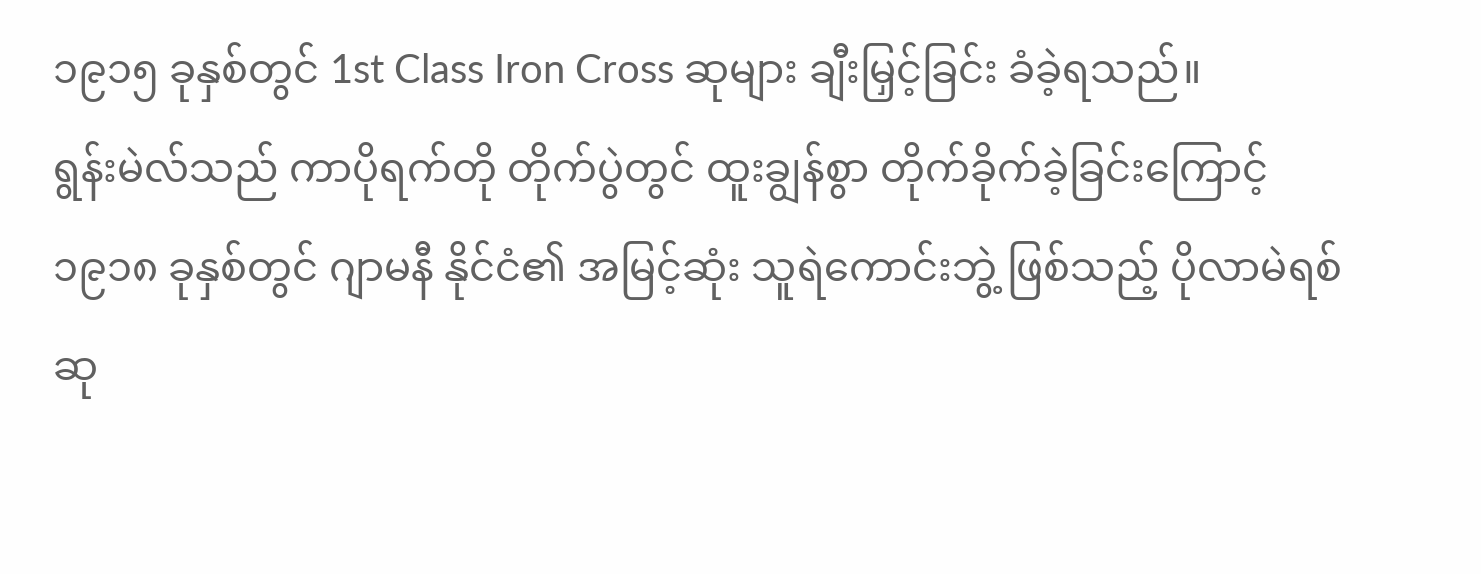၁၉၁၅ ခုနှစ်တွင် 1st Class Iron Cross ဆုများ ချီးမြှင့်ခြင်း ခံခဲ့ရသည်။
ရွန်းမဲလ်သည် ကာပိုရက်တို တိုက်ပွဲတွင် ထူးချွန်စွာ တိုက်ခိုက်ခဲ့ခြင်းကြောင့် ၁၉၁၈ ခုနှစ်တွင် ဂျာမနီ နိုင်ငံ၏ အမြင့်ဆုံး သူရဲကောင်းဘွဲ့ ဖြစ်သည့် ပိုလာမဲရစ် ဆု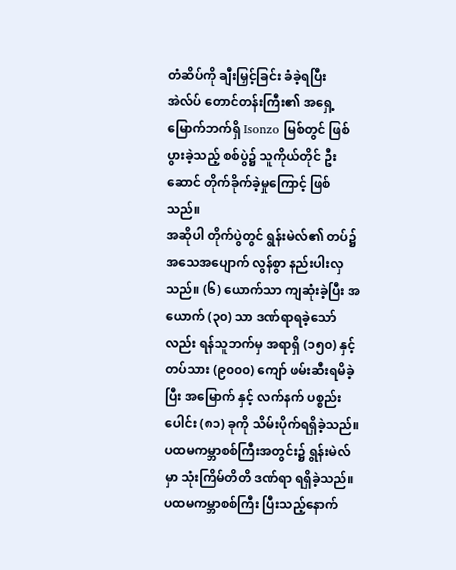တံဆိပ်ကို ချီးမြှင့်ခြင်း ခံခဲ့ရပြီး အဲလ်ပ် တောင်တန်းကြီး၏ အရှေ့မြောက်ဘက်ရှိ Isonzo မြစ်တွင် ဖြစ်ပွားခဲ့သည့် စစ်ပွဲ၌ သူကိုယ်တိုင် ဦးဆောင် တိုက်ခိုက်ခဲ့မှုကြောင့် ဖြစ်သည်။
အဆိုပါ တိုက်ပွဲတွင် ရွန်းမဲလ်၏ တပ်၌ အသေအပျောက် လွန်စွာ နည်းပါးလှသည်။ (၆) ယောက်သာ ကျဆုံးခဲ့ပြီး အယောက် (၃၀) သာ ဒဏ်ရာရခဲ့သော်လည်း ရန်သူဘက်မှ အရာရှိ (၁၅၀) နှင့် တပ်သား (၉၀၀၀) ကျော် ဖမ်းဆီးရမိခဲ့ပြီး အမြောက် နှင့် လက်နက် ပစ္စည်းပေါင်း (၈၁) ခုကို သိမ်းပိုက်ရရှိခဲ့သည်။
ပထမကမ္ဘာစစ်ကြီးအတွင်း၌ ရွန်းမဲလ်မှာ သုံးကြိမ်တိတိ ဒဏ်ရာ ရရှိခဲ့သည်။
ပထမကမ္ဘာစစ်ကြီး ပြီးသည့်နောက်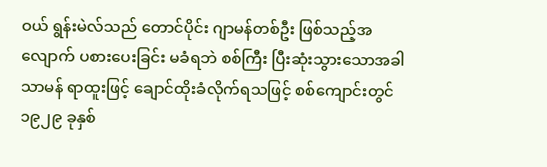ဝယ် ရွန်းမဲလ်သည် တောင်ပိုင်း ဂျာမန်တစ်ဦး ဖြစ်သည့်အလျောက် ပစားပေးခြင်း မခံရဘဲ စစ်ကြီး ပြီးဆုံးသွားသောအခါ သာမန် ရာထူးဖြင့် ချောင်ထိုးခံလိုက်ရသဖြင့် စစ်ကျောင်းတွင် ၁၉၂၉ ခုနှစ်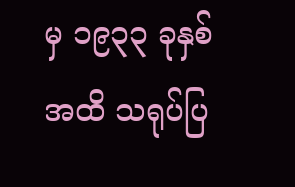မှ ၁၉၃၃ ခုနှစ်အထိ သရုပ်ပြ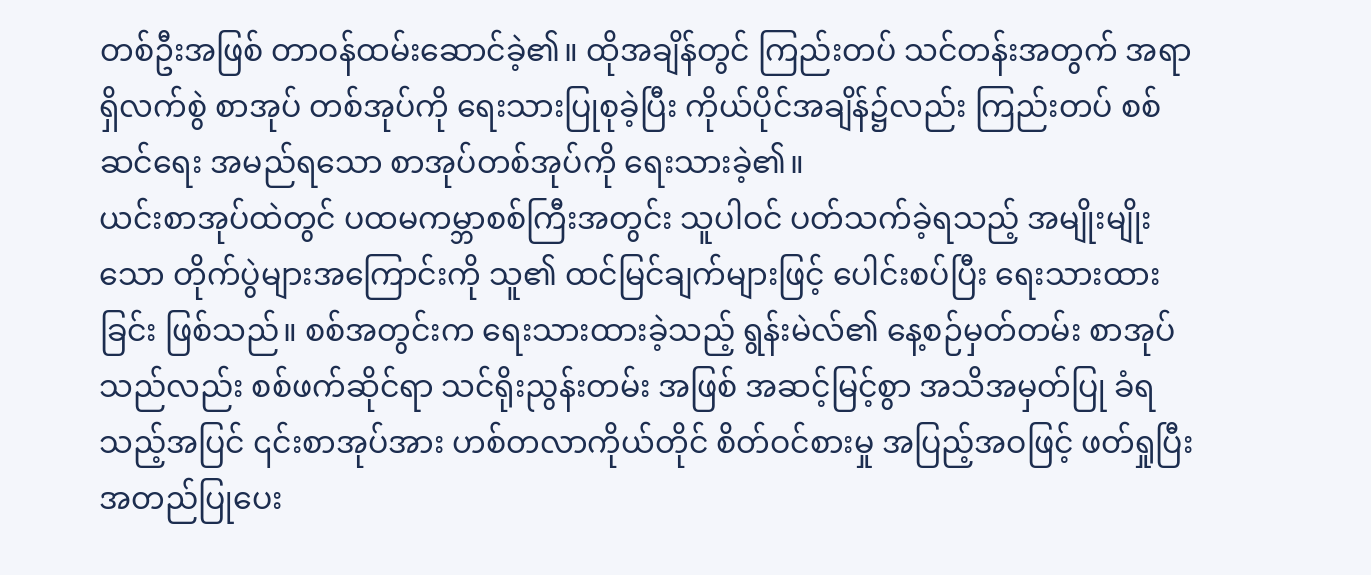တစ်ဦးအဖြစ် တာဝန်ထမ်းဆောင်ခဲ့၏။ ထိုအချိန်တွင် ကြည်းတပ် သင်တန်းအတွက် အရာရှိလက်စွဲ စာအုပ် တစ်အုပ်ကို ရေးသားပြုစုခဲ့ပြီး ကိုယ်ပိုင်အချိန်၌လည်း ကြည်းတပ် စစ်ဆင်ရေး အမည်ရသော စာအုပ်တစ်အုပ်ကို ရေးသားခဲ့၏။
ယင်းစာအုပ်ထဲတွင် ပထမကမ္ဘာစစ်ကြီးအတွင်း သူပါဝင် ပတ်သက်ခဲ့ရသည့် အမျိုးမျိုးသော တိုက်ပွဲများအကြောင်းကို သူ၏ ထင်မြင်ချက်များဖြင့် ပေါင်းစပ်ပြီး ရေးသားထားခြင်း ဖြစ်သည်။ စစ်အတွင်းက ရေးသားထားခဲ့သည့် ရွန်းမဲလ်၏ နေ့စဉ်မှတ်တမ်း စာအုပ်သည်လည်း စစ်ဖက်ဆိုင်ရာ သင်ရိုးညွန်းတမ်း အဖြစ် အဆင့်မြင့်စွာ အသိအမှတ်ပြု ခံရသည့်အပြင် ၎င်းစာအုပ်အား ဟစ်တလာကိုယ်တိုင် စိတ်ဝင်စားမှု အပြည့်အဝဖြင့် ဖတ်ရှုပြီး အတည်ပြုပေး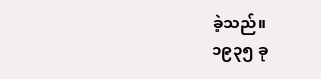ခဲ့သည်။
၁၉၃၅ ခု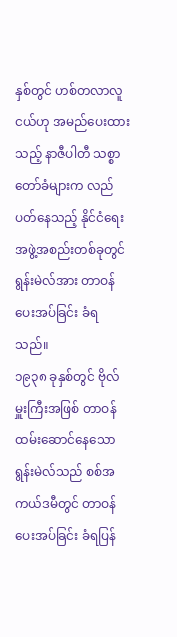နှစ်တွင် ဟစ်တလာလူငယ်ဟု အမည်ပေးထားသည့် နာဇီပါတီ သစ္စာတော်ခံများက လည်ပတ်နေသည့် နိုင်ငံရေး အဖွဲ့အစည်းတစ်ခုတွင် ရွန်းမဲလ်အား တာဝန်ပေးအပ်ခြင်း ခံရသည်။
၁၉၃၈ ခုနှစ်တွင် ဗိုလ်မှူးကြီးအဖြစ် တာဝန်ထမ်းဆောင်နေသော ရွန်းမဲလ်သည် စစ်အကယ်ဒမီတွင် တာဝန်ပေးအပ်ခြင်း ခံရပြန်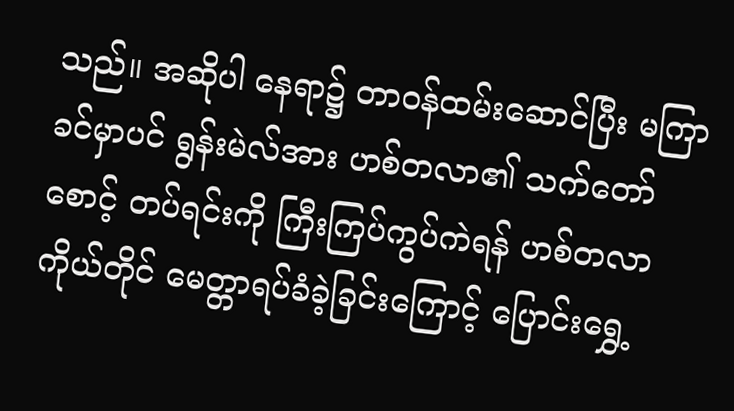သည်။ အဆိုပါ နေရာ၌ တာဝန်ထမ်းဆောင်ပြီး မကြာခင်မှာပင် ရွန်းမဲလ်အား ဟစ်တလာ၏ သက်တော်စောင့် တပ်ရင်းကို ကြီးကြပ်ကွပ်ကဲရန် ဟစ်တလာ ကိုယ်တိုင် မေတ္တာရပ်ခံခဲ့ခြင်းကြောင့် ပြောင်းရွှေ့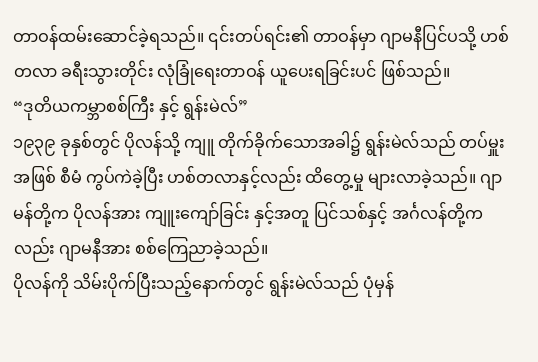တာဝန်ထမ်းဆောင်ခဲ့ရသည်။ ၎င်းတပ်ရင်း၏ တာဝန်မှာ ဂျာမနီပြင်ပသို့ ဟစ်တလာ ခရီးသွားတိုင်း လုံခြုံရေးတာဝန် ယူပေးရခြင်းပင် ဖြစ်သည်။
“ဒုတိယကမ္ဘာစစ်ကြီး နှင့် ရွန်းမဲလ်”
၁၉၃၉ ခုနှစ်တွင် ပိုလန်သို့ ကျူ တိုက်ခိုက်သောအခါ၌ ရွန်းမဲလ်သည် တပ်မှူးအဖြစ် စီမံ ကွပ်ကဲခဲ့ပြီး ဟစ်တလာနှင့်လည်း ထိတွေ့မှု များလာခဲ့သည်။ ဂျာမန်တို့က ပိုလန်အား ကျူးကျော်ခြင်း နှင့်အတူ ပြင်သစ်နှင့် အင်္ဂလန်တို့ကလည်း ဂျာမနီအား စစ်ကြေညာခဲ့သည်။
ပိုလန်ကို သိမ်းပိုက်ပြီးသည့်နောက်တွင် ရွန်းမဲလ်သည် ပုံမှန်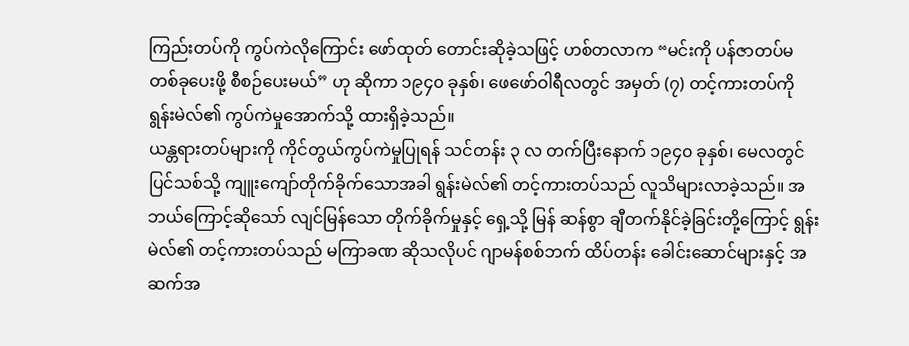ကြည်းတပ်ကို ကွပ်ကဲလိုကြောင်း ဖော်ထုတ် တောင်းဆိုခဲ့သဖြင့် ဟစ်တလာက “မင်းကို ပန်ဇာတပ်မ တစ်ခုပေးဖို့ စီစဉ်ပေးမယ်” ဟု ဆိုကာ ၁၉၄၀ ခုနှစ်၊ ဖေဖော်ဝါရီလတွင် အမှတ် (၇) တင့်ကားတပ်ကို ရွန်းမဲလ်၏ ကွပ်ကဲမှုအောက်သို့ ထားရှိခဲ့သည်။
ယန္တရားတပ်များကို ကိုင်တွယ်ကွပ်ကဲမှုပြုရန် သင်တန်း ၃ လ တက်ပြီးနောက် ၁၉၄၀ ခုနှစ်၊ မေလတွင် ပြင်သစ်သို့ ကျူးကျော်တိုက်ခိုက်သောအခါ ရွန်းမဲလ်၏ တင့်ကားတပ်သည် လူသိများလာခဲ့သည်။ အဘယ်ကြောင့်ဆိုသော် လျင်မြန်သော တိုက်ခိုက်မှုနှင့် ရှေ့သို့ မြန် ဆန်စွာ ချီတက်နိုင်ခဲ့ခြင်းတို့ကြောင့် ရွန်းမဲလ်၏ တင့်ကားတပ်သည် မကြာခဏ ဆိုသလိုပင် ဂျာမန်စစ်ဘက် ထိပ်တန်း ခေါင်းဆောင်များနှင့် အဆက်အ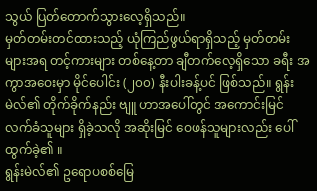သွယ် ပြတ်တောက်သွားလေ့ရှိသည်။
မှတ်တမ်းတင်ထားသည့် ယုံကြည်ဖွယ်ရာရှိသည့် မှတ်တမ်းများအရ တင့်ကားများ တစ်နေ့တာ ချီတက်လေ့ရှိသော ခရီး အကွာအဝေးမှာ မိုင်ပေါင်း (၂၀၀) နီးပါးခန့်ပင် ဖြစ်သည်။ ရွန်းမဲလ်၏ တိုက်ခိုက်နည်း ဗျူ ဟာအပေါ်တွင် အကောင်းမြင် လက်ခံသူများ ရှိခဲ့သလို အဆိုးမြင် ဝေဖန်သူများလည်း ပေါ်ထွက်ခဲ့၏ ။
ရွန်းမဲလ်၏ ဥရောပစစ်မြေ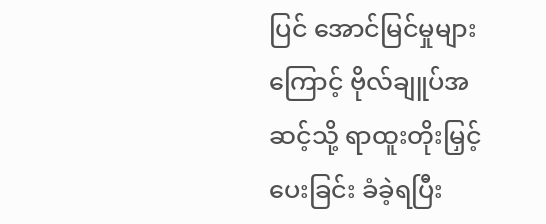ပြင် အောင်မြင်မှုများကြောင့် ဗိုလ်ချူပ်အဆင့်သို့ ရာထူးတိုးမြှင့် ပေးခြင်း ခံခဲ့ရပြီး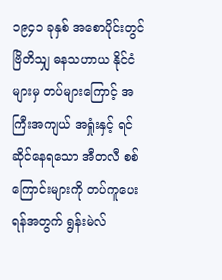၁၉၄၁ ခုနှစ် အစောပိုင်းတွင် ဗြိတိသျှ ဓနသဟာယ နိုင်ငံများမှ တပ်များကြောင့် အကြီးအကျယ် အရှုံးနှင့် ရင်ဆိုင်နေရသော အီတလီ စစ်ကြောင်းများကို တပ်ကူပေးရန်အတွက် ရွန်းမဲလ်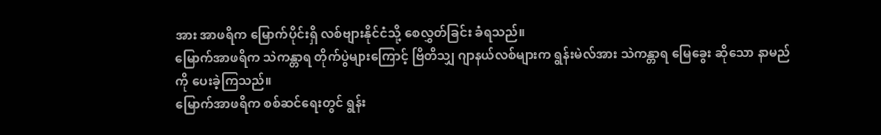အား အာဖရိက မြောက်ပိုင်းရှိ လစ်ဗျားနိုင်ငံသို့ စေလွှတ်ခြင်း ခံရသည်။
မြောက်အာဖရိက သဲကန္တာရ တိုက်ပွဲများကြောင့် ဗြိတိသျှ ဂျာနယ်လစ်များက ရွန်းမဲလ်အား သဲကန္တာရ မြေခွေး ဆိုသော နာမည်ကို ပေးခဲ့ကြသည်။
မြောက်အာဖရိက စစ်ဆင်ရေးတွင် ရွန်း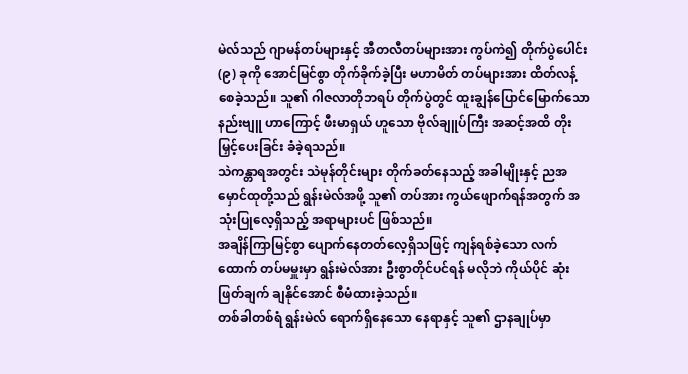မဲလ်သည် ဂျာမန်တပ်များနှင့် အီတလီတပ်များအား ကွပ်ကဲ၍ တိုက်ပွဲပေါင်း (၉) ခုကို အောင်မြင်စွာ တိုက်ခိုက်ခဲ့ပြီး မဟာမိတ် တပ်များအား ထိတ်လန့်စေခဲ့သည်။ သူ၏ ဂါဇလာတိုဘရပ် တိုက်ပွဲတွင် ထူးချွန်ပြောင်မြောက်သော နည်းဗျူ ဟာကြောင့် ဖီးမာရှယ် ဟူသော ဗိုလ်ချူပ်ကြီး အဆင့်အထိ တိုးမြှင့်ပေးခြင်း ခံခဲ့ရသည်။
သဲကန္တာရအတွင်း သဲမုန်တိုင်းများ တိုက်ခတ်နေသည့် အခါမျိုးနှင့် ညအမှောင်ထုတို့သည် ရွန်းမဲလ်အဖို့ သူ၏ တပ်အား ကွယ်ဖျောက်ရန်အတွက် အသုံးပြုလေ့ရှိသည့် အရာများပင် ဖြစ်သည်။
အချိန်ကြာမြင့်စွာ ပျောက်နေတတ်လေ့ရှိသဖြင့် ကျန်ရစ်ခဲ့သော လက်ထောက် တပ်မမှူးမှာ ရွန်းမဲလ်အား ဦးစွာတိုင်ပင်ရန် မလိုဘဲ ကိုယ်ပိုင် ဆုံးဖြတ်ချက် ချနိုင်အောင် စီမံထားခဲ့သည်။
တစ်ခါတစ်ရံ ရွန်းမဲလ် ရောက်ရှိနေသော နေရာနှင့် သူ၏ ဌာနချုပ်မှာ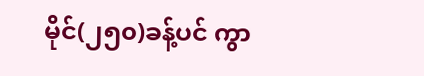မိုင်(၂၅၀)ခန့်ပင် ကွာ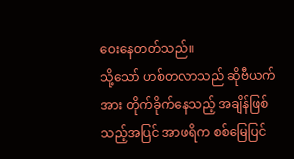ဝေးနေတတ်သည်။
သို့သော် ဟစ်တလာသည် ဆိုဗီယက်အား တိုက်ခိုက်နေသည့် အချိန်ဖြစ်သည့်အပြင် အာဖရိက စစ်မြေပြင်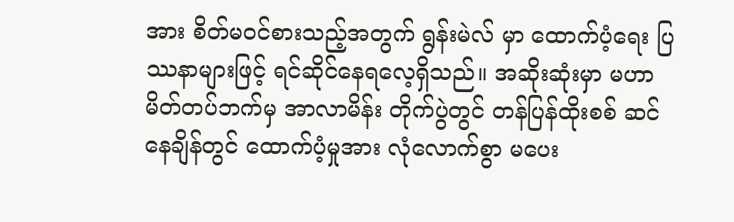အား စိတ်မဝင်စားသည့်အတွက် ရွန်းမဲလ် မှာ ထောက်ပံ့ရေး ပြဿနာများဖြင့် ရင်ဆိုင်နေရလေ့ရှိသည်။ အဆိုးဆုံးမှာ မဟာမိတ်တပ်ဘက်မှ အာလာမိန်း တိုက်ပွဲတွင် တန်ပြန်ထိုးစစ် ဆင်နေချိန်တွင် ထောက်ပံ့မှုအား လုံလောက်စွာ မပေး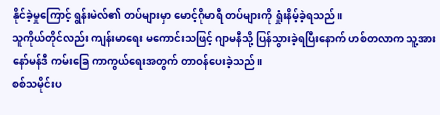နိုင်ခဲ့မှုကြောင့် ရွန်းမဲလ်၏ တပ်များမှာ မောင့်ဂိုမာရီ တပ်များကို ရှုံးနိမ့်ခဲ့ရသည်။
သူကိုယ်တိုင်လည်း ကျန်းမာရေး မကောင်းသဖြင့် ဂျာမနီသို့ ပြန်သွားခဲ့ရပြီးနောက် ဟစ်တလာက သူ့အား နော်မန်ဒီ ကမ်းခြေ ကာကွယ်ရေးအတွက် တာဝန်ပေးခဲ့သည်။
စစ်သမိုင်းပ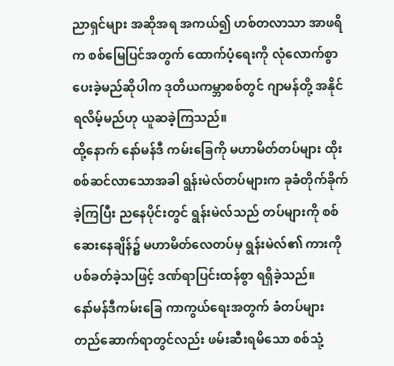ညာရှင်များ အဆိုအရ အကယ်၍ ဟစ်တလာသာ အာဖရိက စစ်မြေပြင်အတွက် ထောက်ပံ့ရေးကို လုံလောက်စွာ ပေးခဲ့မည်ဆိုပါက ဒုတိယကမ္ဘာစစ်တွင် ဂျာမန်တို့ အနိုင်ရလိမ့်မည်ဟု ယူဆခဲ့ကြသည်။
ထို့နောက် နော်မန်ဒီ ကမ်းခြေကို မဟာမိတ်တပ်များ ထိုးစစ်ဆင်လာသောအခါ ရွန်းမဲလ်တပ်များက ခုခံတိုက်ခိုက်ခဲ့ကြပြီး ညနေပိုင်းတွင် ရွန်းမဲလ်သည် တပ်များကို စစ်ဆေးနေချိန်၌ မဟာမိတ်လေတပ်မှ ရွန်းမဲလ်၏ ကားကို ပစ်ခတ်ခဲ့သဖြင့် ဒဏ်ရာပြင်းထန်စွာ ရရှိခဲ့သည်။
နော်မန်ဒီကမ်းခြေ ကာကွယ်ရေးအတွက် ခံတပ်များ တည်ဆောက်ရာတွင်လည်း ဖမ်းဆီးရမိသော စစ်သုံ့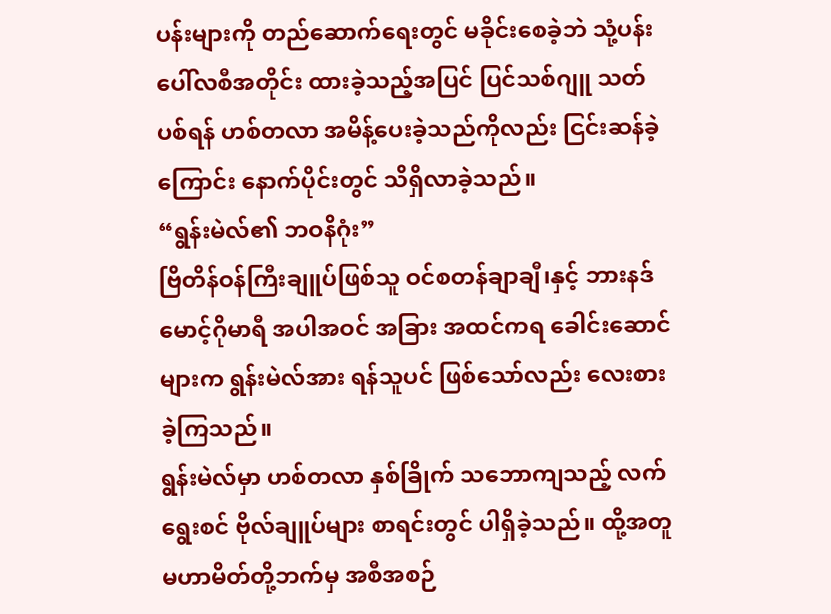ပန်းများကို တည်ဆောက်ရေးတွင် မခိုင်းစေခဲ့ဘဲ သုံ့ပန်းပေါ်လစီအတိုင်း ထားခဲ့သည့်အပြင် ပြင်သစ်ဂျူ သတ်ပစ်ရန် ဟစ်တလာ အမိန့်ပေးခဲ့သည်ကိုလည်း ငြင်းဆန်ခဲ့ကြောင်း နောက်ပိုင်းတွင် သိရှိလာခဲ့သည်။
“ရွန်းမဲလ်၏ ဘဝနိဂုံး”
ဗြိတိန်ဝန်ကြီးချူပ်ဖြစ်သူ ဝင်စတန်ချာချီ၊နှင့် ဘားနဒ်မောင့်ဂိုမာရီ အပါအဝင် အခြား အထင်ကရ ခေါင်းဆောင်များက ရွန်းမဲလ်အား ရန်သူပင် ဖြစ်သော်လည်း လေးစားခဲ့ကြသည်။
ရွန်းမဲလ်မှာ ဟစ်တလာ နှစ်ခြိုက် သဘောကျသည့် လက်ရွေးစင် ဗိုလ်ချူပ်များ စာရင်းတွင် ပါရှိခဲ့သည်။ ထို့အတူ မဟာမိတ်တို့ဘက်မှ အစီအစဉ်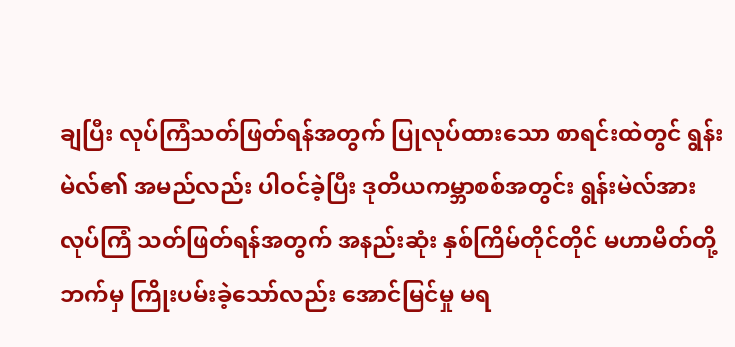ချပြီး လုပ်ကြံသတ်ဖြတ်ရန်အတွက် ပြုလုပ်ထားသော စာရင်းထဲတွင် ရွန်းမဲလ်၏ အမည်လည်း ပါဝင်ခဲ့ပြီး ဒုတိယကမ္ဘာစစ်အတွင်း ရွန်းမဲလ်အား လုပ်ကြံ သတ်ဖြတ်ရန်အတွက် အနည်းဆုံး နှစ်ကြိမ်တိုင်တိုင် မဟာမိတ်တို့ဘက်မှ ကြိုးပမ်းခဲ့သော်လည်း အောင်မြင်မှု မရ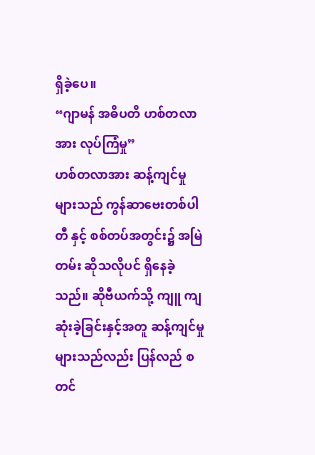ရှိခဲ့ပေ။
“ဂျာမန် အဓိပတိ ဟစ်တလာအား လုပ်ကြံမှု”
ဟစ်တလာအား ဆန့်ကျင်မှုများသည် ကွန်ဆာဗေးတစ်ပါတီ နှင့် စစ်တပ်အတွင်း၌ အမြဲတမ်း ဆိုသလိုပင် ရှိနေခဲ့သည်။ ဆိုဗီယက်သို့ ကျူ ကျဆုံးခဲ့ခြင်းနှင့်အတူ ဆန့်ကျင်မှုများသည်လည်း ပြန်လည် စတင်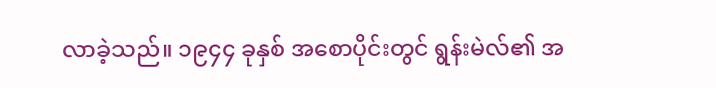လာခဲ့သည်။ ၁၉၄၄ ခုနှစ် အစောပိုင်းတွင် ရွန်းမဲလ်၏ အ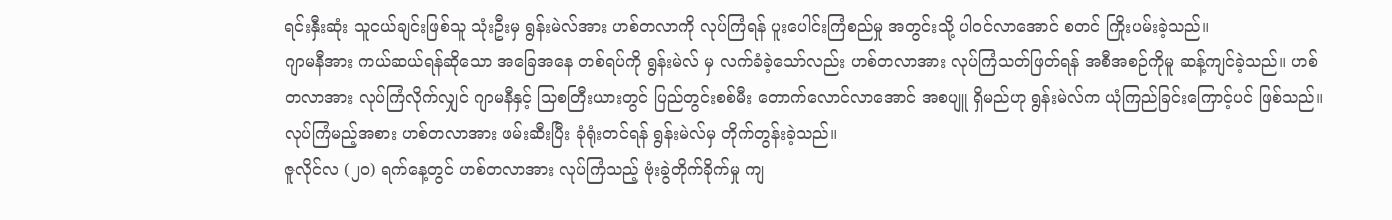ရင်းနှီးဆုံး သူငယ်ချင်းဖြစ်သူ သုံးဦးမှ ရွန်းမဲလ်အား ဟစ်တလာကို လုပ်ကြံရန် ပူးပေါင်းကြံစည်မှု အတွင်းသို့ ပါဝင်လာအောင် စတင် ကြိုးပမ်းခဲ့သည်။
ဂျာမနီအား ကယ်ဆယ်ရန်ဆိုသော အခြေအနေ တစ်ရပ်ကို ရွန်းမဲလ် မှ လက်ခံခဲ့သော်လည်း ဟစ်တလာအား လုပ်ကြံသတ်ဖြတ်ရန် အစီအစဉ်ကိုမူ ဆန့်ကျင်ခဲ့သည်။ ဟစ်တလာအား လုပ်ကြံလိုက်လျှင် ဂျာမနီနှင့် သြစတြီးယားတွင် ပြည်တွင်းစစ်မီး တောက်လောင်လာအောင် အစပျူ ရှိမည်ဟု ရွန်းမဲလ်က ယုံကြည်ခြင်းကြောင့်ပင် ဖြစ်သည်။ လုပ်ကြံမည့်အစား ဟစ်တလာအား ဖမ်းဆီးပြီး ခုံရုံးတင်ရန် ရွန်းမဲလ်မှ တိုက်တွန်းခဲ့သည်။
ဇူလိုင်လ (၂၀) ရက်နေ့တွင် ဟစ်တလာအား လုပ်ကြံသည့် ဗုံးခွဲတိုက်ခိုက်မှု ကျ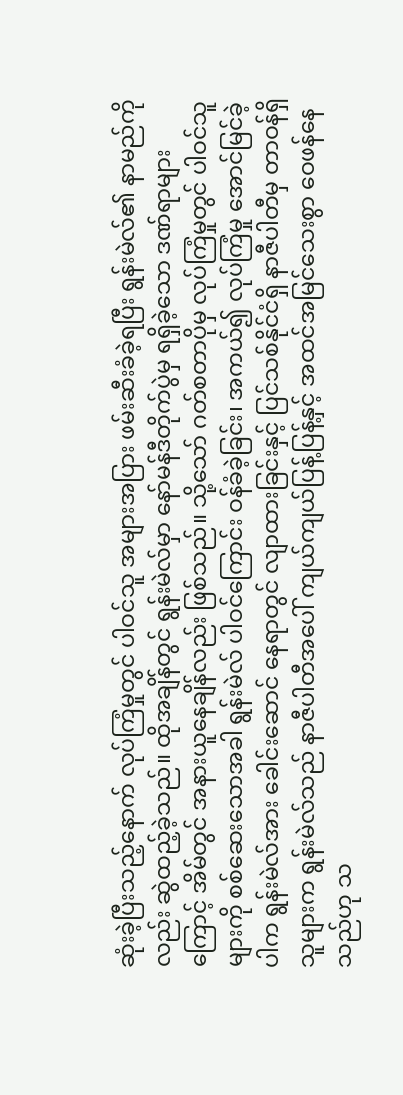ဆုံးခဲ့ပြီးသည့်နောက် လုပ်ကြံမှုတွင် ပါဝင်သူ အများအပြား ဖမ်းဆီးခံခဲ့ရပြီး ရွန်းမဲလ်၏ နာမည်ကိုလည်း ဆွဲထည့်ခဲ့သည်။ ထိုအချိန်တွင် ရွန်းမဲလ်မှာ နော်မန်ဒီတိုက်ပွဲမှ ရရှိခဲ့သော ဒဏ်ရာများကြောင့် အိမ်တွင် အနားယူနေချိန်လည်း ဖြစ်သည်။ သို့သော် ဂတ်စတာပိုမှ လုပ်ကြံမှုတွင် ပါဝင်သူများကို စစ်ဆေးသောအခါ ရွန်းမဲလ် ပါဝင်ကြောင်း ဝန်ခံခဲ့ခြင်း၊ အကယ်၍ လုပ်ကြံမှု အောင်မြင်ခဲ့ပါက ရွန်းမဲလ်အား ခေါင်းဆောင် နေရာတွင် လျာထားခြင်းနှင့် ပြင်သစ်နိုင်ငံရှိ နာဇီပါတီမှ တာဝန်ရှိသူများက ရွန်းမဲလ်သည် နာဇီပါတီအပေါ် ကျယ်ကျယ်ပြန့်ပြန့်နှင့် အထင်အမြင်သေးစွာ ဝေဖန်နေသည်ဟု သ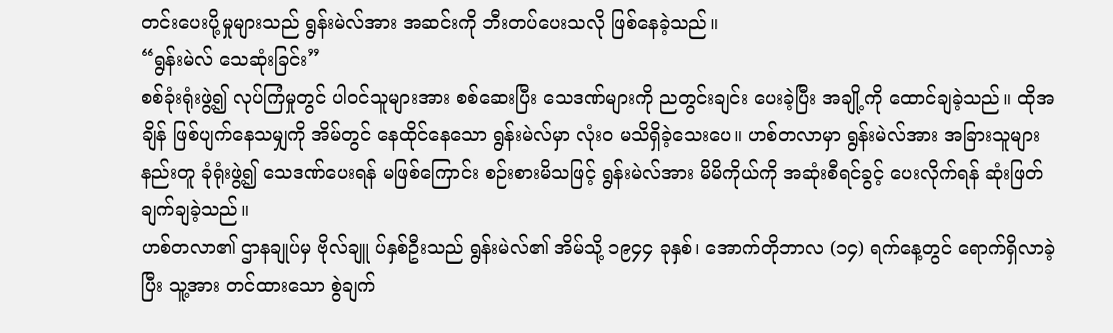တင်းပေးပို့မှုများသည် ရွန်းမဲလ်အား အဆင်းကို ဘီးတပ်ပေးသလို ဖြစ်နေခဲ့သည်။
“ရွန်းမဲလ် သေဆုံးခြင်း”
စစ်ခုံးရုံးဖွဲ့၍ လုပ်ကြံမှုတွင် ပါဝင်သူများအား စစ်ဆေးပြီး သေဒဏ်များကို ညတွင်းချင်း ပေးခဲ့ပြီး အချို့ကို ထောင်ချခဲ့သည်။ ထိုအချိန် ဖြစ်ပျက်နေသမျှကို အိမ်တွင် နေထိုင်နေသော ရွန်းမဲလ်မှာ လုံးဝ မသိရှိခဲ့သေးပေ။ ဟစ်တလာမှာ ရွန်းမဲလ်အား အခြားသူများနည်းတူ ခုံရုံးဖွဲ့၍ သေဒဏ်ပေးရန် မဖြစ်ကြောင်း စဉ်းစားမိသဖြင့် ရွန်းမဲလ်အား မိမိကိုယ်ကို အဆုံးစီရင်ခွင့် ပေးလိုက်ရန် ဆုံးဖြတ်ချက်ချခဲ့သည်။
ဟစ်တလာ၏ ဌာနချုပ်မှ ဗိုလ်ချူ ပ်နှစ်ဦးသည် ရွန်းမဲလ်၏ အိမ်သို့ ၁၉၄၄ ခုနှစ်၊ အောက်တိုဘာလ (၁၄) ရက်နေ့တွင် ရောက်ရှိလာခဲ့ပြီး သူ့အား တင်ထားသော စွဲချက်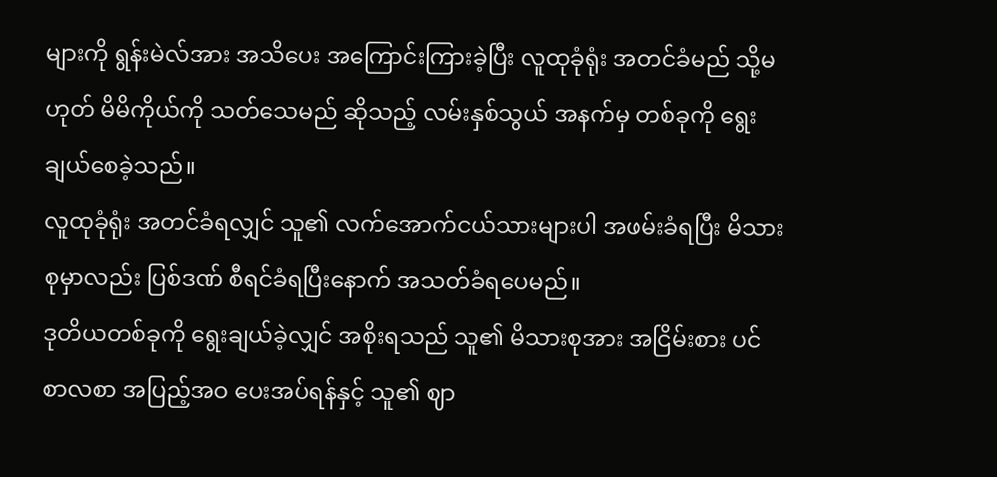များကို ရွန်းမဲလ်အား အသိပေး အကြောင်းကြားခဲ့ပြီး လူထုခုံရုံး အတင်ခံမည် သို့မဟုတ် မိမိကိုယ်ကို သတ်သေမည် ဆိုသည့် လမ်းနှစ်သွယ် အနက်မှ တစ်ခုကို ရွေးချယ်စေခဲ့သည်။
လူထုခုံရုံး အတင်ခံရလျှင် သူ၏ လက်အောက်ငယ်သားများပါ အဖမ်းခံရပြီး မိသားစုမှာလည်း ပြစ်ဒဏ် စီရင်ခံရပြီးနောက် အသတ်ခံရပေမည်။
ဒုတိယတစ်ခုကို ရွေးချယ်ခဲ့လျှင် အစိုးရသည် သူ၏ မိသားစုအား အငြိမ်းစား ပင်စာလစာ အပြည့်အဝ ပေးအပ်ရန်နှင့် သူ၏ ဈာ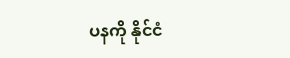ပနကို နိုင်ငံ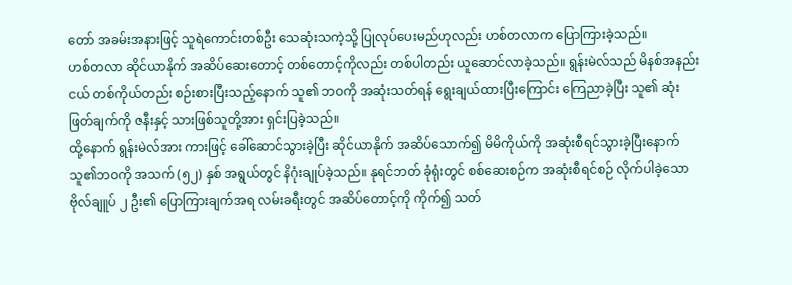တော် အခမ်းအနားဖြင့် သူရဲကောင်းတစ်ဦး သေဆုံးသကဲ့သို့ ပြုလုပ်ပေးမည်ဟုလည်း ဟစ်တလာက ပြောကြားခဲ့သည်။
ဟစ်တလာ ဆိုင်ယာနိုက် အဆိပ်ဆေးတောင့် တစ်တောင့်ကိုလည်း တစ်ပါတည်း ယူဆောင်လာခဲ့သည်။ ရွန်းမဲလ်သည် မိနစ်အနည်းငယ် တစ်ကိုယ်တည်း စဉ်းစားပြီးသည့်နောက် သူ၏ ဘဝကို အဆုံးသတ်ရန် ရွေးချယ်ထားပြီးကြောင်း ကြေညာခဲ့ပြီး သူ၏ ဆုံးဖြတ်ချက်ကို ဇနီးနှင့် သားဖြစ်သူတို့အား ရှင်းပြခဲ့သည်။
ထို့နောက် ရွန်းမဲလ်အား ကားဖြင့် ခေါ်ဆောင်သွားခဲ့ပြီး ဆိုင်ယာနိုက် အဆိပ်သောက်၍ မိမိကိုယ်ကို အဆုံးစီရင်သွားခဲ့ပြီးနောက် သူ၏ဘဝကို အသက် (၅၂) နှစ် အရွယ်တွင် နိဂုံးချုပ်ခဲ့သည်။ နုရင်ဘတ် ခုံရုံးတွင် စစ်ဆေးစဉ်က အဆုံးစီရင်စဉ် လိုက်ပါခဲ့သော ဗိုလ်ချူပ် ၂ ဦး၏ ပြောကြားချက်အရ လမ်းခရီးတွင် အဆိပ်တောင့်ကို ကိုက်၍ သတ်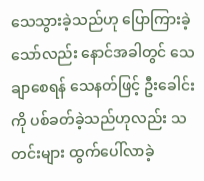သေသွားခဲ့သည်ဟု ပြောကြားခဲ့သော်လည်း နောင်အခါတွင် သေချာစေရန် သေနတ်ဖြင့် ဦးခေါင်းကို ပစ်ခတ်ခဲ့သည်ဟုလည်း သတင်းများ ထွက်ပေါ်လာခဲ့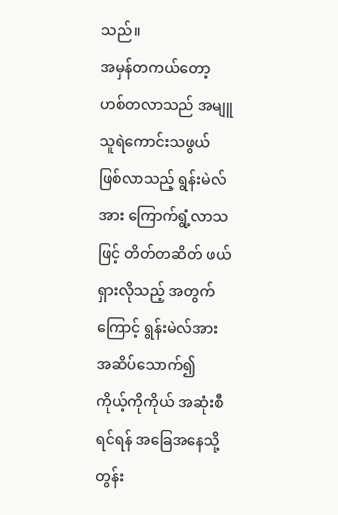သည်။
အမှန်တကယ်တော့ ဟစ်တလာသည် အမျူ သူရဲကောင်းသဖွယ် ဖြစ်လာသည့် ရွန်းမဲလ်အား ကြောက်ရွံ့လာသဖြင့် တိတ်တဆိတ် ဖယ်ရှားလိုသည့် အတွက်ကြောင့် ရွန်းမဲလ်အား အဆိပ်သောက်၍ ကိုယ့်ကိုကိုယ် အဆုံးစီရင်ရန် အခြေအနေသို့ တွန်း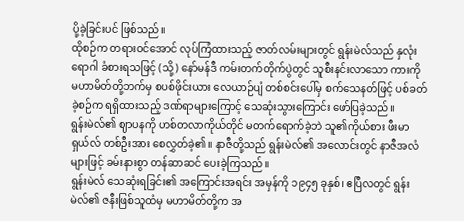ပို့ခဲ့ခြင်းပင် ဖြစ်သည်။
ထိုစဉ်က တရားဝင်အောင် လုပ်ကြံထားသည့် ဇာတ်လမ်းများတွင် ရွန်းမဲလ်သည် နှလုံးရောဂါ ခံစားရသဖြင့် (သို့) နော်မန်ဒီ ကမ်းတက်တိုက်ပွဲတွင် သူစီးနင်းလာသော ကားကို မဟာမိတ်တို့ဘက်မှ စပစ်ဖိုင်းယား လေယာဉ်ပျံ တစ်စင်းပေါ်မှ စက်သေနတ်ဖြင့် ပစ်ခတ်ခဲ့စဉ်က ရရှိထားသည့် ဒဏ်ရာများကြောင့် သေဆုံးသွားကြောင်း ဖော်ပြခဲ့သည်။
ရွန်းမဲလ်၏ ဈာပနကို ဟစ်တလာကိုယ်တိုင် မတက်ရောက်ခဲ့ဘဲ သူ၏ကိုယ်စား ဖီးမာရှယ်လ် တစ်ဦးအား စေလွှတ်ခဲ့၏။ နာဇီတို့သည် ရွန်းမဲလ်၏ အလောင်းတွင် နာဇီအလံများဖြင့် ခမ်းနားစွာ တန်ဆာဆင် ပေးခဲ့ကြသည်။
ရွန်းမဲလ် သေဆုံးရခြင်း၏ အကြောင်းအရင်း အမှန်ကို ၁၉၄၅ ခုနှစ်၊ ဧပြီလတွင် ရွန်းမဲလ်၏ ဇနီးဖြစ်သူထံမှ မဟာမိတ်တို့က အ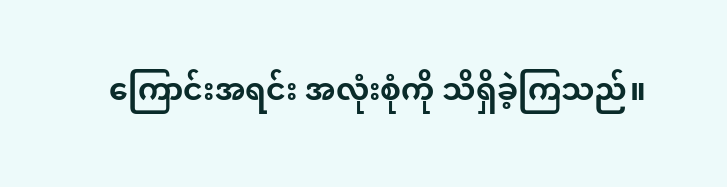ကြောင်းအရင်း အလုံးစုံကို သိရှိခဲ့ကြသည်။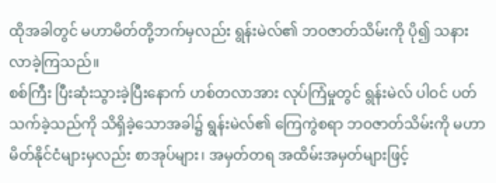ထိုအခါတွင် မဟာမိတ်တို့ဘက်မှလည်း ရွန်းမဲလ်၏ ဘဝဇာတ်သိမ်းကို ပို၍ သနားလာခဲ့ကြသည်။
စစ်ကြီး ပြီးဆုံးသွားခဲ့ပြီးနောက် ဟစ်တလာအား လုပ်ကြံမှုတွင် ရွန်းမဲလ် ပါဝင် ပတ်သက်ခဲ့သည်ကို သိရှိခဲ့သောအခါ၌ ရွန်းမဲလ်၏ ကြေကွဲစရာ ဘဝဇာတ်သိမ်းကို မဟာမိတ်နိုင်ငံများမှလည်း စာအုပ်များ၊ အမှတ်တရ အထိမ်းအမှတ်များဖြင့်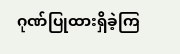ဂုဏ်ပြုထားရှိခဲ့ကြ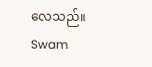လေသည်။
Swam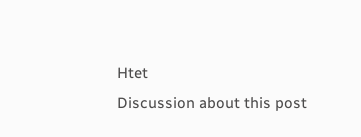Htet
Discussion about this post